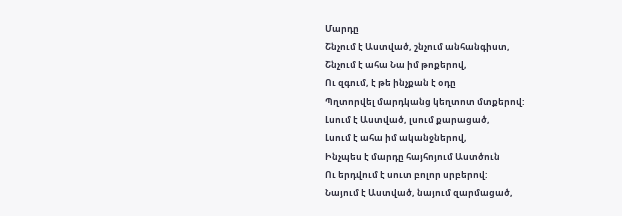Մարդը
Շնչում է Աստված, շնչում անհանգիստ,
Շնչում է ահա Նա իմ թոքերով,
Ու զգում, է թե ինչքան է օդը
Պղտորվել մարդկանց կեղտոտ մտքերով:
Լսում է Աստված, լսում քարացած,
Լսում է ահա իմ ականջներով,
Ինչպես է մարդը հայհոյում Աստծուն
Ու երդվում է սուտ բոլոր սրբերով:
Նայում է Աստված, նայում զարմացած,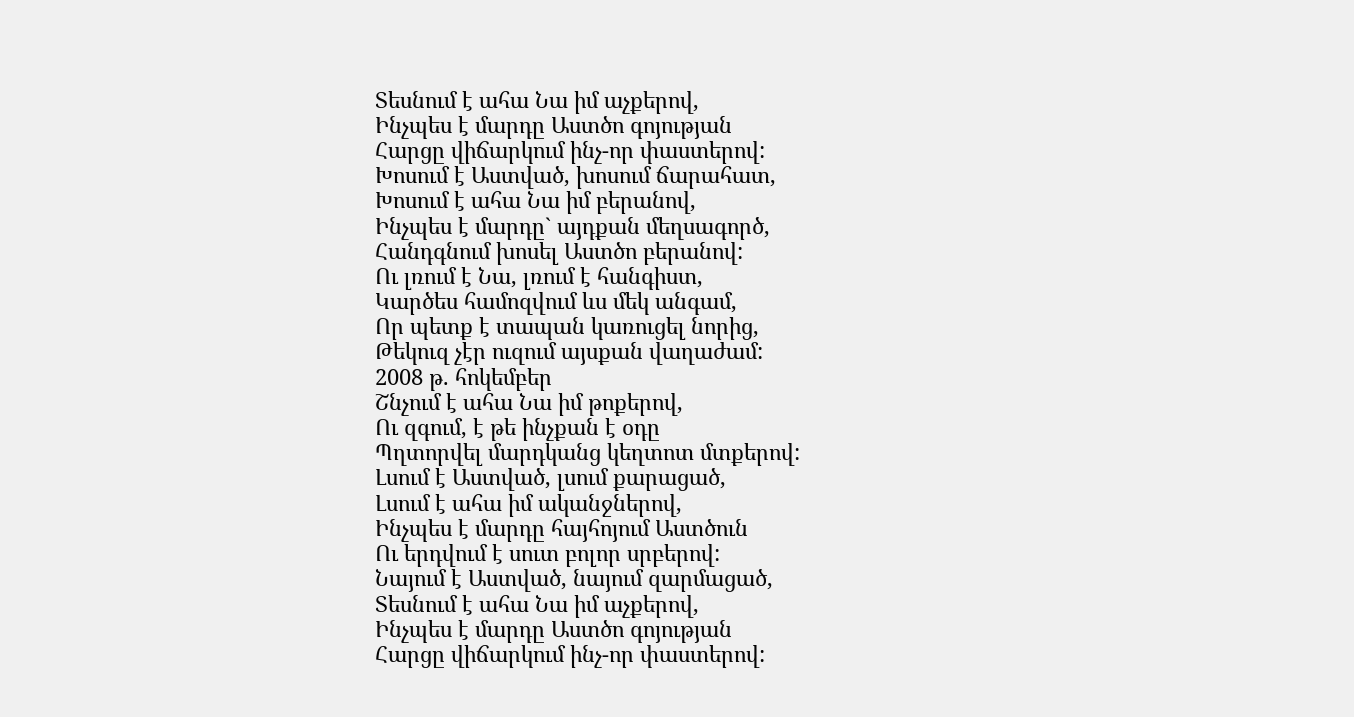Տեսնում է ահա Նա իմ աչքերով,
Ինչպես է մարդը Աստծո գոյության
Հարցը վիճարկում ինչ-որ փաստերով:
Խոսում է Աստված, խոսում ճարահատ,
Խոսում է ահա Նա իմ բերանով,
Ինչպես է մարդը` այդքան մեղսագործ,
Հանդգնում խոսել Աստծո բերանով:
Ու լռում է Նա, լռում է հանգիստ,
Կարծես համոզվում ևս մեկ անգամ,
Որ պետք է տապան կառուցել նորից,
Թեկուզ չէր ուզում այսքան վաղաժամ:
2008 թ. հոկեմբեր
Շնչում է ահա Նա իմ թոքերով,
Ու զգում, է թե ինչքան է օդը
Պղտորվել մարդկանց կեղտոտ մտքերով:
Լսում է Աստված, լսում քարացած,
Լսում է ահա իմ ականջներով,
Ինչպես է մարդը հայհոյում Աստծուն
Ու երդվում է սուտ բոլոր սրբերով:
Նայում է Աստված, նայում զարմացած,
Տեսնում է ահա Նա իմ աչքերով,
Ինչպես է մարդը Աստծո գոյության
Հարցը վիճարկում ինչ-որ փաստերով: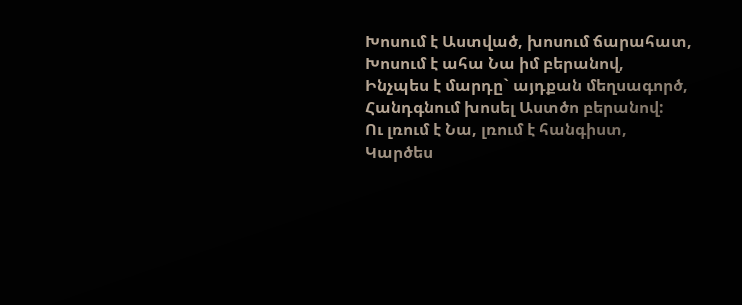Խոսում է Աստված, խոսում ճարահատ,
Խոսում է ահա Նա իմ բերանով,
Ինչպես է մարդը` այդքան մեղսագործ,
Հանդգնում խոսել Աստծո բերանով:
Ու լռում է Նա, լռում է հանգիստ,
Կարծես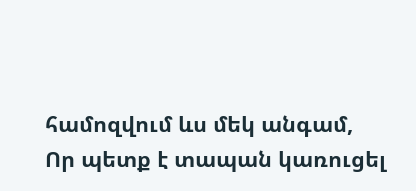համոզվում ևս մեկ անգամ,
Որ պետք է տապան կառուցել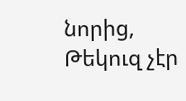նորից,
Թեկուզ չէր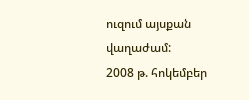ուզում այսքան վաղաժամ:
2008 թ. հոկեմբեր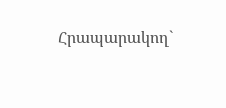Հրապարակող`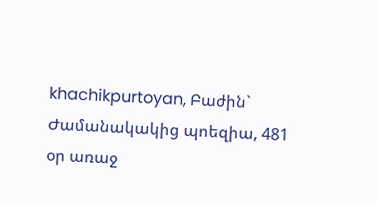khachikpurtoyan, Բաժին` Ժամանակակից պոեզիա, 481 օր առաջ